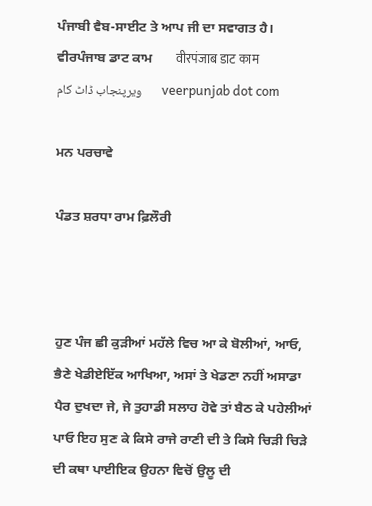ਪੰਜਾਬੀ ਵੈਬ-ਸਾਈਟ ਤੇ ਆਪ ਜੀ ਦਾ ਸਵਾਗਤ ਹੈ।       ਵੀਰਪੰਜਾਬ ਡਾਟ ਕਾਮ       वीरपंजाब डाट काम       ویرپنجاب ڈاٹ کام       veerpunjab dot com

ਮਨ ਪਰਚਾਵੇ

ਪੰਡਤ ਸ਼ਰਧਾ ਰਾਮ ਫ਼ਿਲੌਰੀ



ਹੁਣ ਪੰਜ ਛੀ ਕੁਡ਼ੀਆਂ ਮਹੱਲੇ ਵਿਚ ਆ ਕੇ ਬੋਲੀਆਂ, ਆਓ, ਭੈਣੇ ਖੇਡੀਏਇੱਕ ਆਖਿਆ, ਅਸਾਂ ਤੇ ਖੇਡਣਾ ਨਹੀਂ ਅਸਾਡਾ ਪੈਰ ਦੁਖਦਾ ਜੇ, ਜੇ ਤੁਹਾਡੀ ਸਲਾਹ ਹੋਵੇ ਤਾਂ ਬੈਠ ਕੇ ਪਹੇਲੀਆਂ ਪਾਓ ਇਹ ਸੁਣ ਕੇ ਕਿਸੇ ਰਾਜੇ ਰਾਣੀ ਦੀ ਤੇ ਕਿਸੇ ਚਿਡ਼ੀ ਚਿਡ਼ੇ ਦੀ ਕਥਾ ਪਾਈਇਕ ਉਹਨਾ ਵਿਚੋਂ ਉਲੂ ਦੀ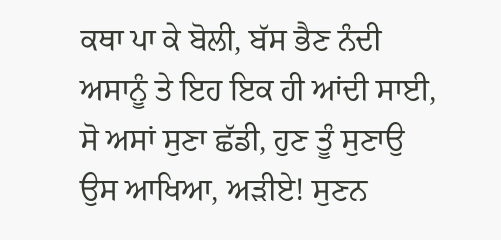ਕਥਾ ਪਾ ਕੇ ਬੋਲੀ, ਬੱਸ ਭੈਣ ਨੰਦੀ ਅਸਾਨੂੰ ਤੇ ਇਹ ਇਕ ਹੀ ਆਂਦੀ ਸਾਈ, ਸੋ ਅਸਾਂ ਸੁਣਾ ਛੱਡੀ, ਹੁਣ ਤੂੰ ਸੁਣਾਉ ਉਸ ਆਖਿਆ, ਅਡ਼ੀਏ! ਸੁਣਨ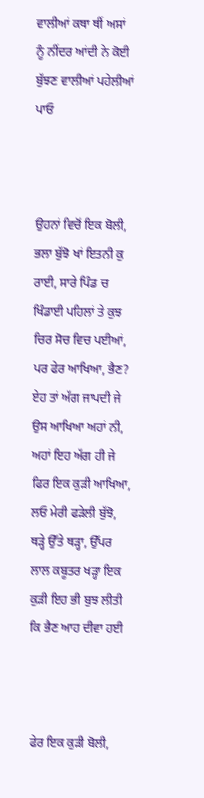ਵਾਲੀਆਂ ਕਥਾ ਥੀਂ ਅਸਾਂ ਨੂੰ ਨੀਂਦਰ ਆਂਦੀ ਨੇ ਕੋਈ ਬੁੱਝਣ ਵਾਲੀਆਂ ਪਹੇਲੀਆਂ ਪਾਓ



ਉਹਨਾਂ ਵਿਚੋਂ ਇਕ ਬੋਲੀ, ਭਲਾ ਬੁੱਝੋ ਖਾਂ ਇਤਨੀ ਕੁ ਰਾਈ, ਸਾਰੇ ਪਿੰਡ ਚ ਖਿੰਡਾਈ ਪਹਿਲਾਂ ਤੇ ਕੁਝ ਚਿਰ ਸੋਚ ਵਿਚ ਪਈਆਂ, ਪਰ ਫੇਰ ਆਖਿਆ, ਭੈਣ? ਏਹ ਤਾਂ ਅੱਗ ਜਾਪਦੀ ਜੇ ਉਸ ਆਖਿਆ ਅਹਾਂ ਨੀ, ਅਹਾਂ ਇਹ ਅੱਗ ਹੀ ਜੇ ਫਿਰ ਇਕ ਕੁਡ਼ੀ ਆਖਿਆ, ਲਓ ਮੇਰੀ ਫਡ਼ੇਲੀ ਬੁੱਝੋ, ਥਡ਼੍ਹੇ ਉੱਤੇ ਥਡ਼੍ਹਾ, ਉੱਪਰ ਲਾਲ ਕਬੂਤਰ ਖਡ਼੍ਹਾ ਇਕ ਕੁਡ਼ੀ ਇਹ ਭੀ ਬੁਝ ਲੀਤੀ ਕਿ ਭੈਣ ਆਹ ਦੀਵਾ ਹਈ



ਫੇਰ ਇਕ ਕੁਡ਼ੀ ਬੋਲੀ,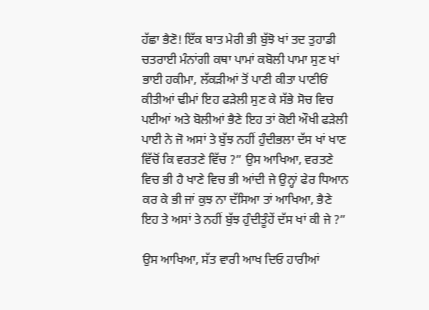ਹੱਛਾ ਭੈਣੋ! ਇੱਕ ਬਾਤ ਮੇਰੀ ਭੀ ਬੁੱਝੋ ਖਾਂ ਤਦ ਤੁਹਾਡੀ ਚਤਰਾਈ ਮੰਨਾਂਗੀ ਕਥਾ ਪਾਮਾਂ ਕਬੋਲੀ ਪਾਮਾ ਸੁਣ ਖਾਂ ਭਾਈ ਹਕੀਮਾ, ਲੱਕਡ਼ੀਆਂ ਤੋਂ ਪਾਣੀ ਕੀਤਾ ਪਾਣੀਓਂ ਕੀਤੀਆਂ ਢੀਮਾਂ ਇਹ ਫਡ਼ੇਲੀ ਸੁਣ ਕੇ ਸੱਭੇ ਸੋਚ ਵਿਚ ਪਈਆਂ ਅਤੇ ਬੋਲੀਆਂ ਭੈਣੇ ਇਹ ਤਾਂ ਕੋਈ ਔਖੀ ਫਡ਼ੇਲੀ ਪਾਈ ਨੇ ਜੋ ਅਸਾਂ ਤੇ ਬੁੱਝ ਨਹੀਂ ਹੁੰਦੀਭਲਾ ਦੱਸ ਖਾਂ ਖਾਣ ਵਿੱਚੋਂ ਕਿ ਵਰਤਣੇ ਵਿੱਚ ?” ਉਸ ਆਖਿਆ, ਵਰਤਣੇ ਵਿਚ ਭੀ ਹੈ ਖਾਣੇ ਵਿਚ ਭੀ ਆਂਦੀ ਜੇ ਉਨ੍ਹਾਂ ਫੇਰ ਧਿਆਨ ਕਰ ਕੇ ਭੀ ਜਾਂ ਕੁਝ ਨਾ ਦੱਸਿਆ ਤਾਂ ਆਖਿਆ, ਭੈਣੇ ਇਹ ਤੇ ਅਸਾਂ ਤੇ ਨਹੀਂ ਬੁੱਝ ਹੁੰਦੀਤੂੰਹੇਂ ਦੱਸ ਖਾਂ ਕੀ ਜੇ ?”

ਉਸ ਆਖਿਆ, ਸੱਤ ਵਾਰੀ ਆਖ ਦਿਓ ਹਾਰੀਆਂ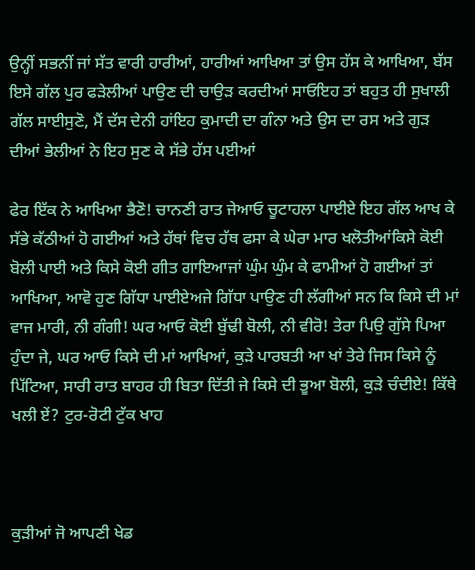ਉਨ੍ਹੀਂ ਸਭਨੀਂ ਜਾਂ ਸੱਤ ਵਾਰੀ ਹਾਰੀਆਂ, ਹਾਰੀਆਂ ਆਖਿਆ ਤਾਂ ਉਸ ਹੱਸ ਕੇ ਆਖਿਆ, ਬੱਸ ਇਸੇ ਗੱਲ ਪੁਰ ਫਡ਼ੇਲੀਆਂ ਪਾਉਣ ਦੀ ਚਾਉਡ਼ ਕਰਦੀਆਂ ਸਾਓਇਹ ਤਾਂ ਬਹੁਤ ਹੀ ਸੁਖਾਲੀ ਗੱਲ ਸਾਈਸੁਣੋ, ਮੈਂ ਦੱਸ ਦੇਨੀ ਹਾਂਇਹ ਕੁਮਾਦੀ ਦਾ ਗੰਨਾ ਅਤੇ ਉਸ ਦਾ ਰਸ ਅਤੇ ਗੁਡ਼ ਦੀਆਂ ਭੇਲੀਆਂ ਨੇ ਇਹ ਸੁਣ ਕੇ ਸੱਭੇ ਹੱਸ ਪਈਆਂ

ਫੇਰ ਇੱਕ ਨੇ ਆਖਿਆ ਭੈਣੋ! ਚਾਨਣੀ ਰਾਤ ਜੇਆਓ ਚੂਟਾਹਲਾ ਪਾਈਏ ਇਹ ਗੱਲ ਆਖ ਕੇ ਸੱਭੇ ਕੱਠੀਆਂ ਹੋ ਗਈਆਂ ਅਤੇ ਹੱਥਾਂ ਵਿਚ ਹੱਥ ਫਸਾ ਕੇ ਘੇਰਾ ਮਾਰ ਖਲੋਤੀਆਂਕਿਸੇ ਕੋਈ ਬੋਲੀ ਪਾਈ ਅਤੇ ਕਿਸੇ ਕੋਈ ਗੀਤ ਗਾਇਆਜਾਂ ਘੁੰਮ ਘੁੰਮ ਕੇ ਫਾਮੀਆਂ ਹੋ ਗਈਆਂ ਤਾਂ ਆਖਿਆ, ਆਵੋ ਹੁਣ ਗਿੱਧਾ ਪਾਈਏਅਜੇ ਗਿੱਧਾ ਪਾਉਣ ਹੀ ਲੱਗੀਆਂ ਸਨ ਕਿ ਕਿਸੇ ਦੀ ਮਾਂ ਵਾਜ ਮਾਰੀ, ਨੀ ਗੰਗੀ! ਘਰ ਆਓ ਕੋਈ ਬੁੱਢੀ ਬੋਲੀ, ਨੀ ਵੀਰੋ! ਤੇਰਾ ਪਿਉ ਗੁੱਸੇ ਪਿਆ ਹੁੰਦਾ ਜੇ, ਘਰ ਆਓ ਕਿਸੇ ਦੀ ਮਾਂ ਆਖਿਆਂ, ਕੁਡ਼ੇ ਪਾਰਬਤੀ ਆ ਖਾਂ ਤੇਰੇ ਜਿਸ ਕਿਸੇ ਨੂੰ ਪਿੱਟਿਆ, ਸਾਰੀ ਰਾਤ ਬਾਹਰ ਹੀ ਬਿਤਾ ਦਿੱਤੀ ਜੇ ਕਿਸੇ ਦੀ ਭੂਆ ਬੋਲੀ, ਕੁਡ਼ੇ ਚੰਦੀਏ! ਕਿੱਥੇ ਖਲੀ ਏਂ? ਟੁਰ-ਰੋਟੀ ਟੁੱਕ ਖਾਹ



ਕੁਡ਼ੀਆਂ ਜੋ ਆਪਣੀ ਖੇਡ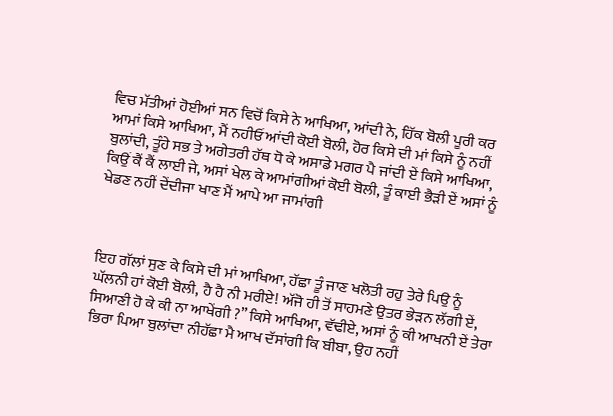ਵਿਚ ਮੱਤੀਆਂ ਹੋਈਆਂ ਸਨ ਵਿਚੋਂ ਕਿਸੇ ਨੇ ਆਖਿਆ, ਆਂਦੀ ਨੇ, ਹਿੱਕ ਬੋਲੀ ਪੂਰੀ ਕਰ ਆਮਾਂ ਕਿਸੇ ਆਖਿਆ, ਮੈਂ ਨਹੀਓਂ ਆਂਦੀ ਕੋਈ ਬੋਲੀ, ਹੋਰ ਕਿਸੇ ਦੀ ਮਾਂ ਕਿਸੇ ਨੂੰ ਨਹੀਂ ਬੁਲਾਂਦੀ, ਤੂੰਹੇ ਸਭ ਤੇ ਅਗੇਤਰੀ ਹੱਥ ਧੋ ਕੇ ਅਸਾਡੇ ਮਗਰ ਪੈ ਜਾਂਦੀ ਏਂ ਕਿਸੇ ਆਖਿਆ, ਕਿਉਂ ਕੈਂ ਕੈਂ ਲਾਈ ਜੇ, ਅਸਾਂ ਖੇਲ ਕੇ ਆਮਾਂਗੀਆਂ ਕੋਈ ਬੋਲੀ, ਤੂੰ ਕਾਈ ਭੈਡ਼ੀ ਏਂ ਅਸਾਂ ਨੂੰ ਖੇਡਣ ਨਹੀਂ ਦੇਂਦੀਜਾ ਖਾਣ ਮੈਂ ਆਪੇ ਆ ਜਾਮਾਂਗੀ



ਇਹ ਗੱਲਾਂ ਸੁਣ ਕੇ ਕਿਸੇ ਦੀ ਮਾਂ ਆਖਿਆ, ਹੱਛਾ ਤੂੰ ਜਾਣ ਖਲੋਤੀ ਰਹੁ ਤੇਰੇ ਪਿਉ ਨੂੰ ਘੱਲਨੀ ਹਾਂ ਕੋਈ ਬੋਲੀ, ਹੈ ਹੈ ਨੀ ਮਰੀਏ! ਅੱਜੋ ਹੀ ਤੋਂ ਸਾਹਮਣੇ ਉਤਰ ਭੇਡ਼ਨ ਲੱਗੀ ਏਂ, ਸਿਆਣੀ ਹੋ ਕੇ ਕੀ ਨਾ ਆਖੇਂਗੀ ?” ਕਿਸੇ ਆਖਿਆ, ਵੱਢੀਏ, ਅਸਾਂ ਨੂੰ ਕੀ ਆਖਨੀ ਏਂ ਤੇਰਾ ਭਿਰਾ ਪਿਆ ਬੁਲਾਂਦਾ ਨੀਹੱਛਾ ਮੈ ਆਖ ਦੱਸਾਂਗੀ ਕਿ ਬੀਬਾ, ਉਹ ਨਹੀਂ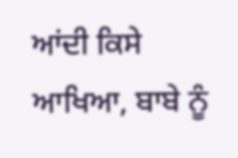ਆਂਦੀ ਕਿਸੇ ਆਖਿਆ, ਬਾਬੇ ਨੂੰ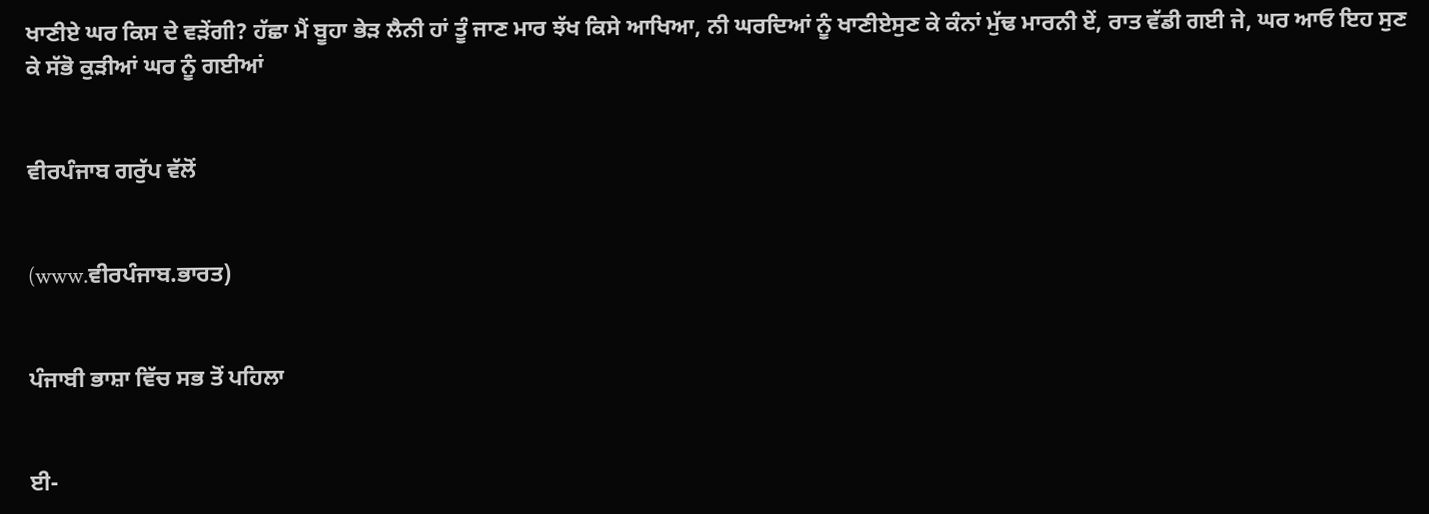ਖਾਣੀਏ ਘਰ ਕਿਸ ਦੇ ਵਡ਼ੇਂਗੀ? ਹੱਛਾ ਮੈਂ ਬੂਹਾ ਭੇਡ਼ ਲੈਨੀ ਹਾਂ ਤੂੰ ਜਾਣ ਮਾਰ ਝੱਖ ਕਿਸੇ ਆਖਿਆ, ਨੀ ਘਰਦਿਆਂ ਨੂੰ ਖਾਣੀਏਸੁਣ ਕੇ ਕੰਨਾਂ ਮੁੱਢ ਮਾਰਨੀ ਏਂ, ਰਾਤ ਵੱਡੀ ਗਈ ਜੇ, ਘਰ ਆਓ ਇਹ ਸੁਣ ਕੇ ਸੱਭੋ ਕੁਡ਼ੀਆਂ ਘਰ ਨੂੰ ਗਈਆਂ


ਵੀਰਪੰਜਾਬ ਗਰੁੱਪ ਵੱਲੋਂ


(www.ਵੀਰਪੰਜਾਬ.ਭਾਰਤ)


ਪੰਜਾਬੀ ਭਾਸ਼ਾ ਵਿੱਚ ਸਭ ਤੋਂ ਪਹਿਲਾ


ਈ-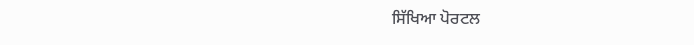ਸਿੱਖਿਆ ਪੋਰਟਲ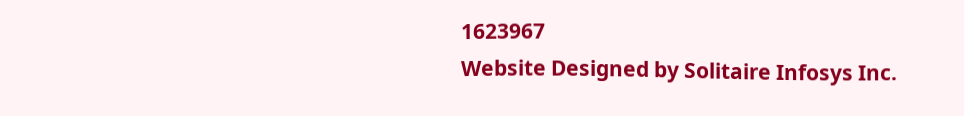1623967
Website Designed by Solitaire Infosys Inc.